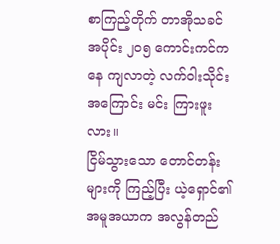စာကြည့်တိုက် တာအိုသခင်
အပိုင်း ၂၀၅ ကောင်းကင်ကနေ ကျလာတဲ့ လက်ဝါးသိုင်းအကြောင်း မင်း ကြားဖူးလား။
ငြိမ်သွားသော တောင်တန်းများကို ကြည့်ပြီး ယဲ့ရှောင်၏ အမူအယာက အလွန်တည်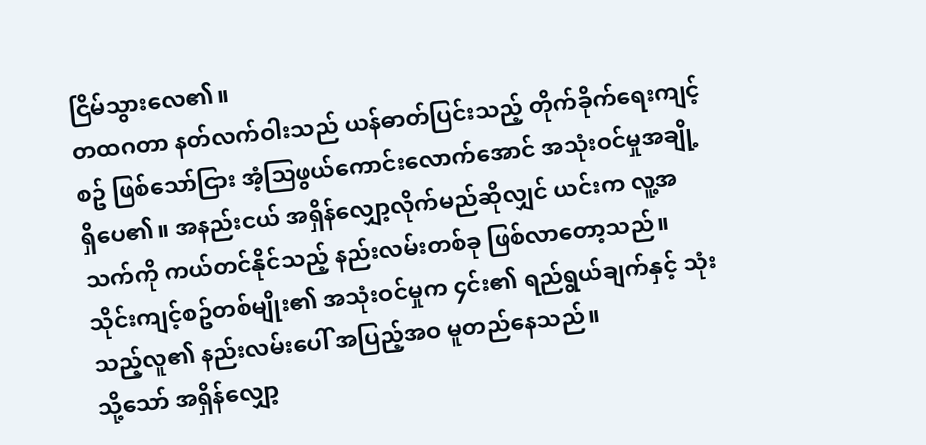ငြိမ်သွားလေ၏။
တထဂတာ နတ်လက်ဝါးသည် ယန်ဓာတ်ပြင်းသည့် တိုက်ခိုက်ရေးကျင့်စဥ် ဖြစ်သော်ငြား အံ့သြဖွယ်ကောင်းလောက်အောင် အသုံးဝင်မှုအချို့ ရှိပေ၏။ အနည်းငယ် အရှိန်လျှော့လိုက်မည်ဆိုလျှင် ယင်းက လူ့အသက်ကို ကယ်တင်နိုင်သည့် နည်းလမ်းတစ်ခု ဖြစ်လာတော့သည်။
သိုင်းကျင့်စဥ်တစ်မျိုး၏ အသုံးဝင်မှုက ၄င်း၏ ရည်ရွယ်ချက်နှင့် သုံးသည့်လူ၏ နည်းလမ်းပေါ် အပြည့်အဝ မူတည်နေသည်။
သို့သော် အရှိန်လျှော့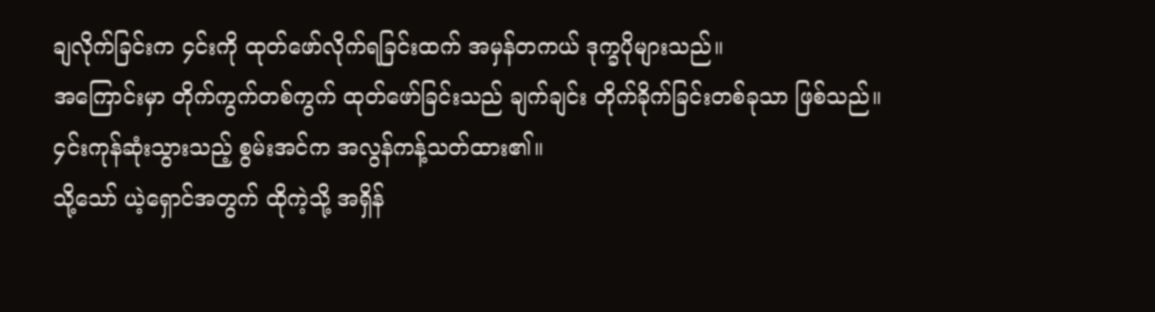ချလိုက်ခြင်းက ၄င်းကို ထုတ်ဖော်လိုက်ရခြင်းထက် အမှန်တကယ် ဒုက္ခပိုများသည်။
အကြောင်းမှာ တိုက်ကွက်တစ်ကွက် ထုတ်ဖော်ခြင်းသည် ချက်ချင်း တိုက်ခိုက်ခြင်းတစ်ခုသာ ဖြစ်သည်။ ၄င်းကုန်ဆုံးသွားသည့် စွမ်းအင်က အလွန်ကန့်သတ်ထား၏။
သို့သော် ယဲ့ရှောင်အတွက် ထိုကဲ့သို့ အရှိန်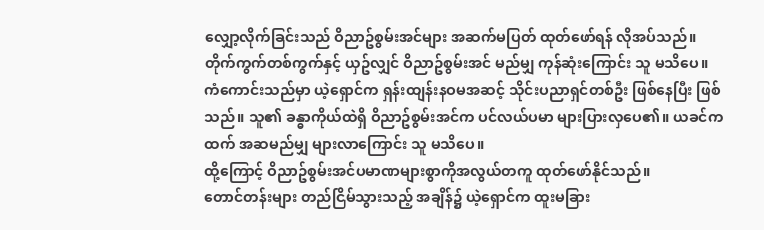လျှော့လိုက်ခြင်းသည် ဝိညာဥ်စွမ်းအင်များ အဆက်မပြတ် ထုတ်ဖော်ရန် လိုအပ်သည်။ တိုက်ကွက်တစ်ကွက်နှင့် ယှဥ်လျှင် ဝိညာဥ်စွမ်းအင် မည်မျှ ကုန်ဆုံးကြောင်း သူ မသိပေ။
ကံကောင်းသည်မှာ ယဲ့ရှောင်က ရှန်းထျန်းနဝမအဆင့် သိုင်းပညာရှင်တစ်ဦး ဖြစ်နေပြီး ဖြစ်သည်။ သူ၏ ခန္ဓာကိုယ်ထဲရှိ ဝိညာဥ်စွမ်းအင်က ပင်လယ်ပမာ များပြားလှပေ၏။ ယခင်ကထက် အဆမည်မျှ များလာကြောင်း သူ မသိပေ။
ထို့ကြောင့် ဝိညာဥ်စွမ်းအင်ပမာဏများစွာကိုအလွယ်တကူ ထုတ်ဖော်နိုင်သည်။
တောင်တန်းများ တည်ငြိမ်သွားသည့် အချိန်၌ ယဲ့ရှောင်က ထူးမခြား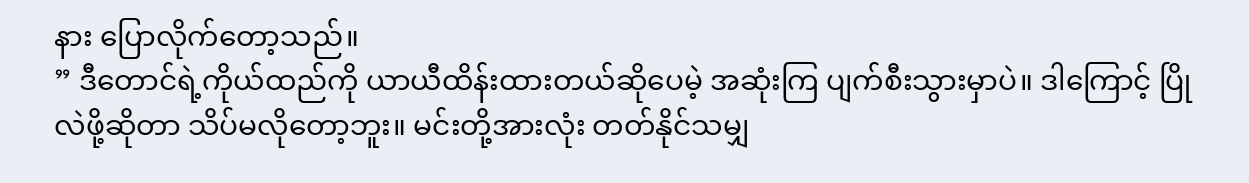နား ပြောလိုက်တော့သည်။
” ဒီတောင်ရဲ့ကိုယ်ထည်ကို ယာယီထိန်းထားတယ်ဆိုပေမဲ့ အဆုံးကြ ပျက်စီးသွားမှာပဲ။ ဒါကြောင့် ပြိုလဲဖို့ဆိုတာ သိပ်မလိုတော့ဘူး။ မင်းတို့အားလုံး တတ်နိုင်သမျှ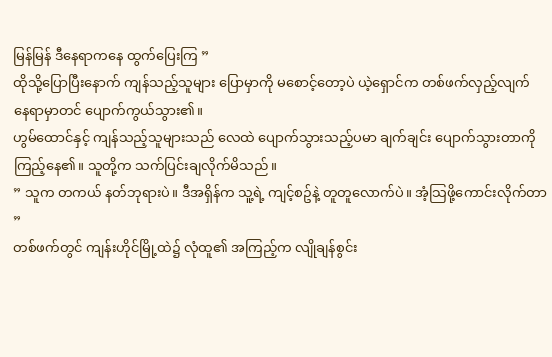မြန်မြန် ဒီနေရာကနေ ထွက်ပြေးကြ ”
ထိုသို့ပြောပြီးနောက် ကျန်သည့်သူများ ပြောမှာကို မစောင့်တော့ပဲ ယဲ့ရှောင်က တစ်ဖက်လှည့်လျက် နေရာမှာတင် ပျောက်ကွယ်သွား၏။
ဟွမ်ထောင်နှင့် ကျန်သည့်သူများသည် လေထဲ ပျောက်သွားသည့်ပမာ ချက်ချင်း ပျောက်သွားတာကို ကြည့်နေ၏။ သူတို့က သက်ပြင်းချလိုက်မိသည်။
” သူက တကယ် နတ်ဘုရားပဲ။ ဒီအရှိန်က သူ့ရဲ့ ကျင့်စဥ်နဲ့ တူတူလောက်ပဲ။ အံ့သြဖို့ကောင်းလိုက်တာ ”
တစ်ဖက်တွင် ကျန်းဟိုင်မြို့ထဲ၌ လုံထူ၏ အကြည့်က လျိုချန်စွင်း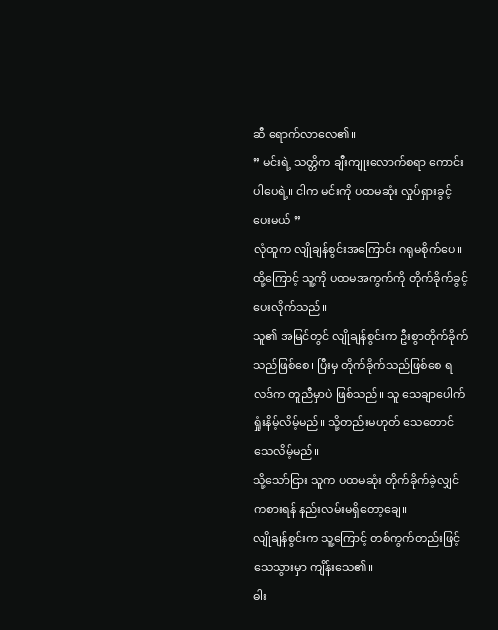ဆီ ရောက်လာလေ၏။
” မင်းရဲ့ သတ္တိက ချီးကျုးလောက်စရာ ကောင်းပါပေရဲ့။ ငါက မင်းကို ပထမဆုံး လှုပ်ရှားခွင့် ပေးမယ် ”
လုံထူက လျိုချန်စွင်းအကြောင်း ဂရုမစိုက်ပေ။ ထို့ကြောင့် သူ့ကို ပထမအကွက်ကို တိုက်ခိုက်ခွင့် ပေးလိုက်သည်။
သူ၏ အမြင်တွင် လျိုချန်စွင်းက ဦးစွာတိုက်ခိုက်သည်ဖြစ်စေ၊ ပြီးမှ တိုက်ခိုက်သည်ဖြစ်စေ ရလဒ်က တူညီမှာပဲ ဖြစ်သည်။ သူ သေချာပေါက် ရှုံးနိမ့်လိမ့်မည်။ သို့တည်းမဟုတ် သေတောင်သေလိမ့်မည်။
သို့သော်ငြား သူက ပထမဆုံး တိုက်ခိုက်ခဲ့လျှင် ကစားရန် နည်းလမ်းမရှိတော့ချေ။
လျိုချန်စွင်းက သူ့ကြောင့် တစ်ကွက်တည်းဖြင့် သေသွားမှာ ကျိန်းသေ၏။
ဓါး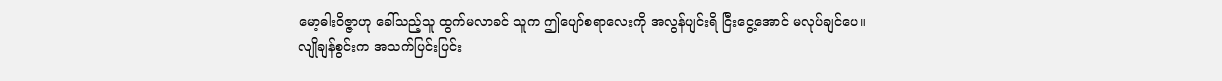မော့ဓါးဝိဇ္ဇာဟု ခေါ်သည့်သူ ထွက်မလာခင် သူက ဤပျော်စရာလေးကို အလွန်ပျင်းရိ ငြီးငွေ့အောင် မလုပ်ချင်ပေ။
လျိုချန်စွင်းက အသက်ပြင်းပြင်း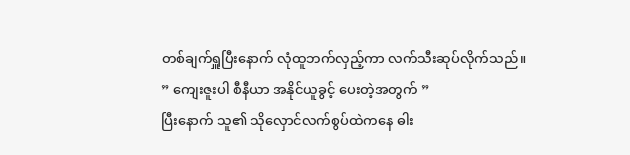တစ်ချက်ရှူပြီးနောက် လုံထူဘက်လှည့်ကာ လက်သီးဆုပ်လိုက်သည်။
” ကျေးဇူးပါ စီနီယာ အနိုင်ယူခွင့် ပေးတဲ့အတွက် ”
ပြီးနောက် သူ၏ သိုလှောင်လက်စွပ်ထဲကနေ ဓါး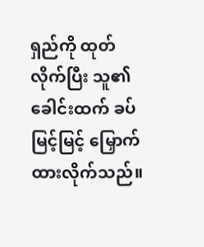ရှည်ကို ထုတ်လိုက်ပြီး သူ၏ ခေါင်းထက် ခပ်မြင့်မြင့် မြှောက်ထားလိုက်သည်။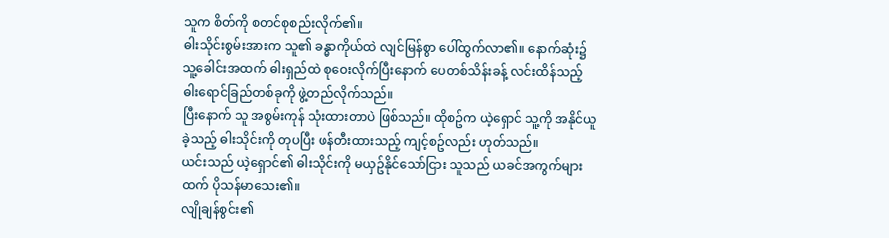သူက စိတ်ကို စတင်စုစည်းလိုက်၏။
ဓါးသိုင်းစွမ်းအားက သူ၏ ခန္ဓာကိုယ်ထဲ လျင်မြန်စွာ ပေါ်ထွက်လာ၏။ နောက်ဆုံး၌ သူ့ခေါင်းအထက် ဓါးရှည်ထဲ စုဝေးလိုက်ပြီးနောက် ပေတစ်သိန်းခန့် လင်းထိန်သည့် ဓါးရောင်ခြည်တစ်ခုကို ဖွဲ့တည်လိုက်သည်။
ပြီးနောက် သူ အစွမ်းကုန် သုံးထားတာပဲ ဖြစ်သည်။ ထိုစဥ်က ယဲ့ရှောင် သူ့ကို အနိုင်ယူခဲ့သည့် ဓါးသိုင်းကို တုပပြီး ဖန်တီးထားသည့် ကျင့်စဥ်လည်း ဟုတ်သည်။
ယင်းသည် ယဲ့ရှောင်၏ ဓါးသိုင်းကို မယှဥ်နိုင်သော်ငြား သူသည် ယခင်အကွက်များထက် ပိုသန်မာသေး၏။
လျိုချန်စွင်း၏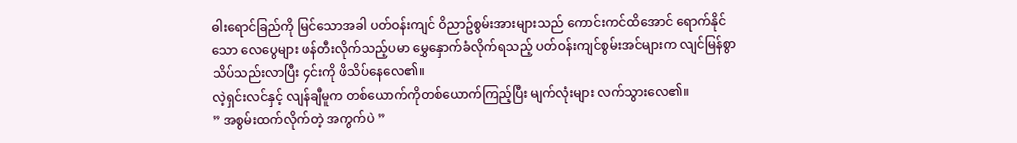ဓါးရောင်ခြည်ကို မြင်သောအခါ ပတ်ဝန်းကျင် ဝိညာဥ်စွမ်းအားများသည် ကောင်းကင်ထိအောင် ရောက်နိုင်သော လေပွေများ ဖန်တီးလိုက်သည့်ပမာ မွှေနှောက်ခံလိုက်ရသည့် ပတ်ဝန်းကျင်စွမ်းအင်များက လျင်မြန်စွာ သိပ်သည်းလာပြီး ၄င်းကို ဖိသိပ်နေလေ၏။
လဲ့ရှင်းလင်နှင့် လျန်ချီမူက တစ်ယောက်ကိုတစ်ယောက်ကြည့်ပြီး မျက်လုံးများ လက်သွားလေ၏။
” အစွမ်းထက်လိုက်တဲ့ အကွက်ပဲ ”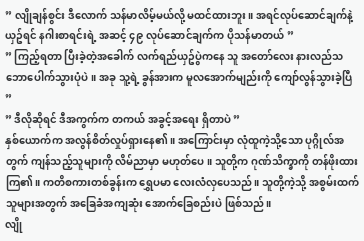” လျိုချန်စွင်း ဒီလောက် သန်မာလိမ့်မယ်လို့ မထင်ထားဘူး။ အရင်လုပ်ဆောင်ချက်နဲ့ ယှဥ်ရင် နဂါးစာရင်းရဲ့ အဆင့် ၄၉ လုပ်ဆောင်ချက်က ပိုသန်မာတယ် ”
” ကြည့်ရတာ ပြီးခဲ့တဲ့အခေါက် လက်ရည်ယှဥ်ပွဲကနေ သူ အတော်လေး နားလည်သဘောပေါက်သွားပုံပဲ။ အခု သူ့ရဲ့ ခွန်အားက မူလအောက်မျည်းကို ကျော်လွန်သွားခဲ့ပြီ ”
” ဒီလိုဆိုရင် ဒီအကွက်က တကယ် အခွင့်အရေး ရှိတာပဲ ”
နှစ်ယောက်က အလွန်စိတ်လှုပ်ရှားနေ၏။ အကြောင်းမှာ လုံထူကဲ့သို့သော ပုဂ္ဂိုလ်အတွက် ကျန်သည့်သူများကို လိမ်ညာမှာ မဟုတ်ပေ။ သူတို့က ဂုဏ်သိက္ခာကို တန်ဖိုးထားကြ၏။ ကတိစကားတစ်ခွန်းက ရွှေပမာ လေးလံလှပေသည်။ သူတို့ကဲ့သို့ အစွမ်းထက်သူများအတွက် အခြေခံအကျဆုံး အောက်ခြေစည်းပဲ ဖြစ်သည်။
လျို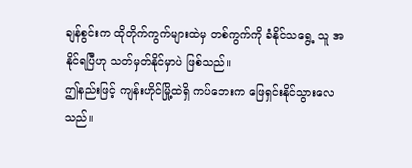ချန်စွင်းက ထိုတိုက်ကွက်များထဲမှ တစ်ကွက်ကို ခံနိုင်သရွေ့ သူ အနိုင်ရပြီဟု သတ်မှတ်နိုင်မှာပဲ ဖြစ်သည်။
ဤနည်းဖြင့် ကျန်းဟိုင်မြို့ထဲရှိ ကပ်ဘေးက ဖြေရှင်းနိုင်သွားလေသည်။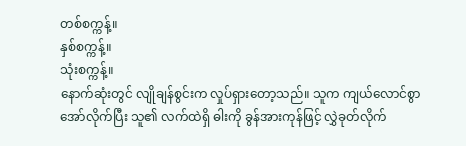တစ်စက္ကန့်။
နှစ်စက္ကန့်။
သုံးစက္ကန့်။
နောက်ဆုံးတွင် လျိုချန်စွင်းက လှုပ်ရှားတော့သည်။ သူက ကျယ်လောင်စွာ အော်လိုက်ပြီး သူ၏ လက်ထဲရှိ ဓါးကို ခွန်အားကုန်ဖြင့် လွှဲခုတ်လိုက်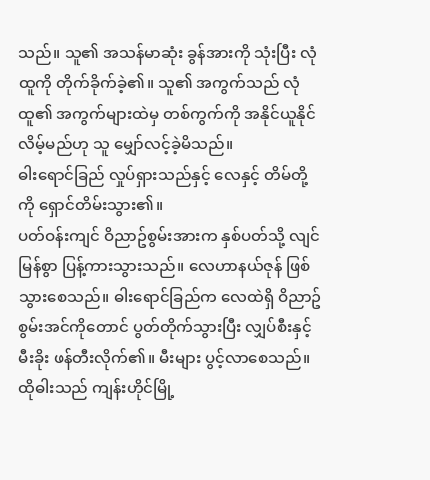သည်။ သူ၏ အသန်မာဆုံး ခွန်အားကို သုံးပြီး လုံထူကို တိုက်ခိုက်ခဲ့၏။ သူ၏ အကွက်သည် လုံထူ၏ အကွက်များထဲမှ တစ်ကွက်ကို အနိုင်ယူနိုင်လိမ့်မည်ဟု သူ မျှော်လင့်ခဲ့မိသည်။
ဓါးရောင်ခြည် လှုပ်ရှားသည်နှင့် လေနှင့် တိမ်တို့ကို ရှောင်တိမ်းသွား၏။
ပတ်ဝန်းကျင် ဝိညာဥ်စွမ်းအားက နှစ်ပတ်သို့ လျင်မြန်စွာ ပြန့်ကားသွားသည်။ လေဟာနယ်ဇုန် ဖြစ်သွားစေသည်။ ဓါးရောင်ခြည်က လေထဲရှိ ဝိညာဥ်စွမ်းအင်ကိုတောင် ပွတ်တိုက်သွားပြီး လျှပ်စီးနှင့် မီးခိုး ဖန်တီးလိုက်၏။ မီးများ ပွင့်လာစေသည်။
ထိုဓါးသည် ကျန်းဟိုင်မြို့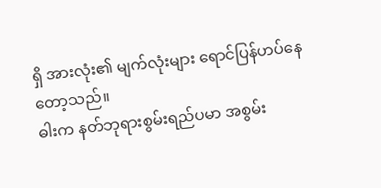ရှိ အားလုံး၏ မျက်လုံးများ ရောင်ပြန်ဟပ်နေတော့သည်။
ဓါးက နတ်ဘုရားစွမ်းရည်ပမာ အစွမ်း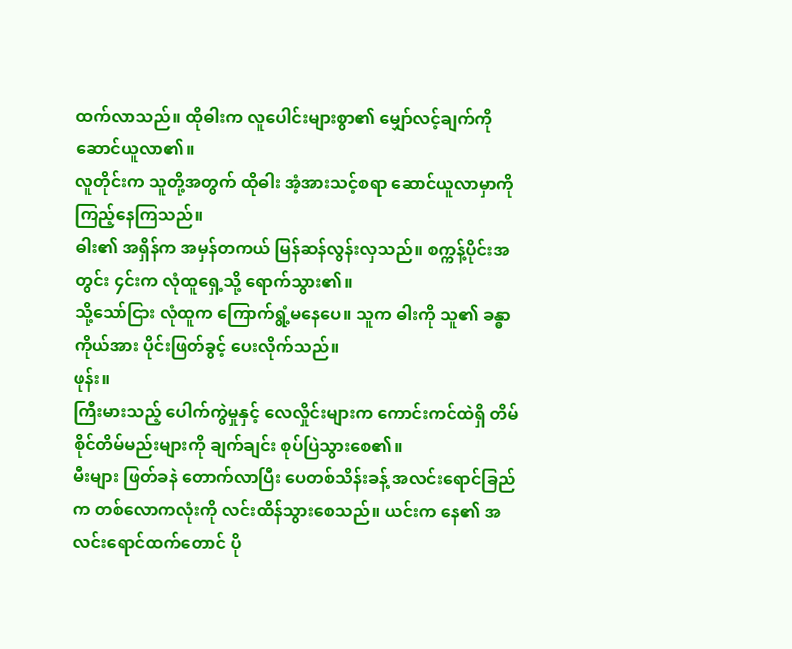ထက်လာသည်။ ထိုဓါးက လူပေါင်းများစွာ၏ မျှော်လင့်ချက်ကို ဆောင်ယူလာ၏။
လူတိုင်းက သူတို့အတွက် ထိုဓါး အံ့အားသင့်စရာ ဆောင်ယူလာမှာကို ကြည့်နေကြသည်။
ဓါး၏ အရှိန်က အမှန်တကယ် မြန်ဆန်လွန်းလှသည်။ စက္ကန့်ပိုင်းအတွင်း ၄င်းက လုံထူရှေ့သို့ ရောက်သွား၏။
သို့သော်ငြား လုံထူက ကြောက်ရွံ့မနေပေ။ သူက ဓါးကို သူ၏ ခန္ဓာကိုယ်အား ပိုင်းဖြတ်ခွင့် ပေးလိုက်သည်။
ဖုန်း။
ကြီးမားသည့် ပေါက်ကွဲမှုနှင့် လေလှိုင်းများက ကောင်းကင်ထဲရှိ တိမ်စိုင်တိမ်မည်းများကို ချက်ချင်း စုပ်ပြဲသွားစေ၏။
မီးများ ဖြတ်ခနဲ တောက်လာပြီး ပေတစ်သိန်းခန့် အလင်းရောင်ခြည်က တစ်လောကလုံးကို လင်းထိန်သွားစေသည်။ ယင်းက နေ၏ အလင်းရောင်ထက်တောင် ပို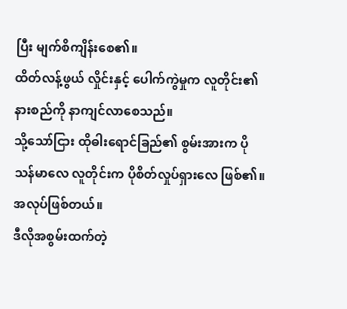ပြီး မျက်စိကျိန်းစေ၏။
ထိတ်လန့်ဖွယ် လှိုင်းနှင့် ပေါက်ကွဲမှုက လူတိုင်း၏ နားစည်ကို နာကျင်လာစေသည်။
သို့သော်ငြား ထိုဓါးရောင်ခြည်၏ စွမ်းအားက ပိုသန်မာလေ လူတိုင်းက ပိုစိတ်လှုပ်ရှားလေ ဖြစ်၏။
အလုပ်ဖြစ်တယ်။
ဒီလိုအစွမ်းထက်တဲ့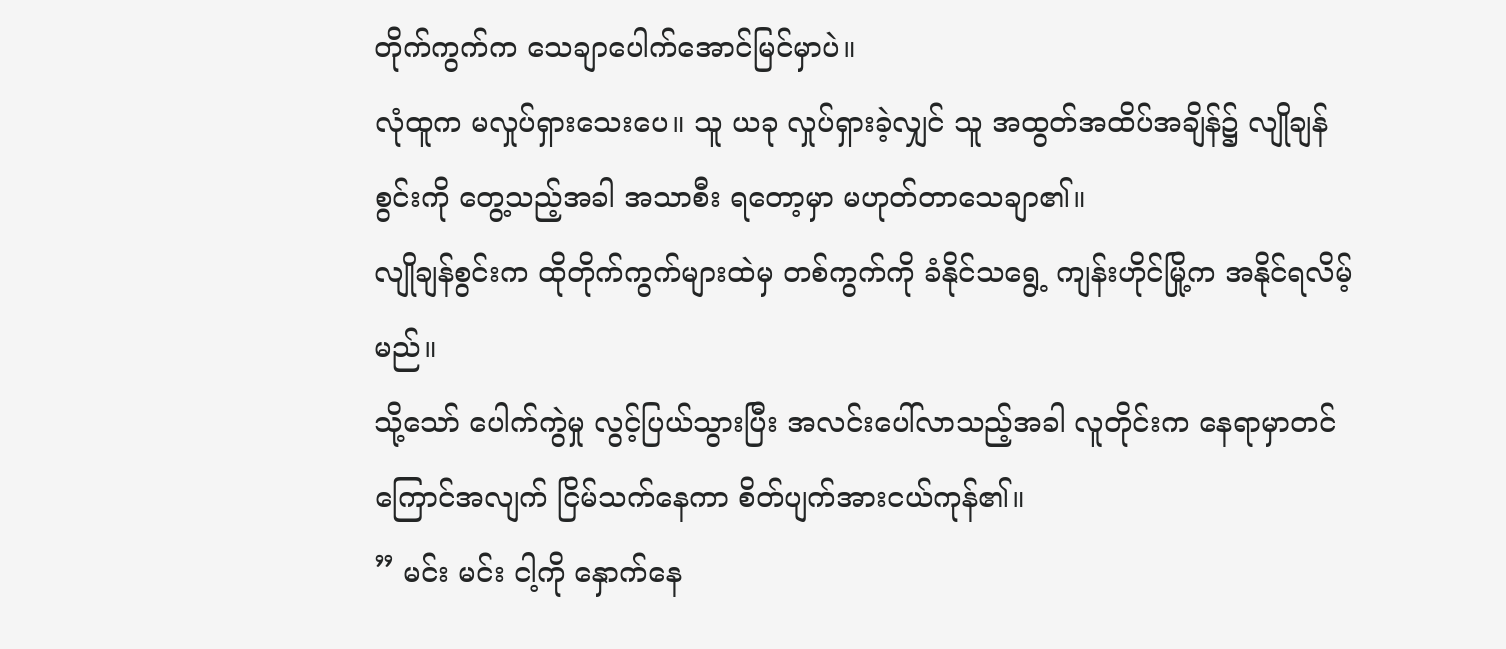တိုက်ကွက်က သေချာပေါက်အောင်မြင်မှာပဲ။
လုံထူက မလှုပ်ရှားသေးပေ။ သူ ယခု လှုပ်ရှားခဲ့လျှင် သူ အထွတ်အထိပ်အချိန်၌ လျိုချန်စွင်းကို တွေ့သည့်အခါ အသာစီး ရတော့မှာ မဟုတ်တာသေချာ၏။
လျိုချန်စွင်းက ထိုတိုက်ကွက်များထဲမှ တစ်ကွက်ကို ခံနိုင်သရွေ့ ကျန်းဟိုင်မြို့က အနိုင်ရလိမ့်မည်။
သို့သော် ပေါက်ကွဲမှု လွင့်ပြယ်သွားပြီး အလင်းပေါ်လာသည့်အခါ လူတိုင်းက နေရာမှာတင် ကြောင်အလျက် ငြိမ်သက်နေကာ စိတ်ပျက်အားငယ်ကုန်၏။
” မင်း မင်း ငါ့ကို နှောက်နေ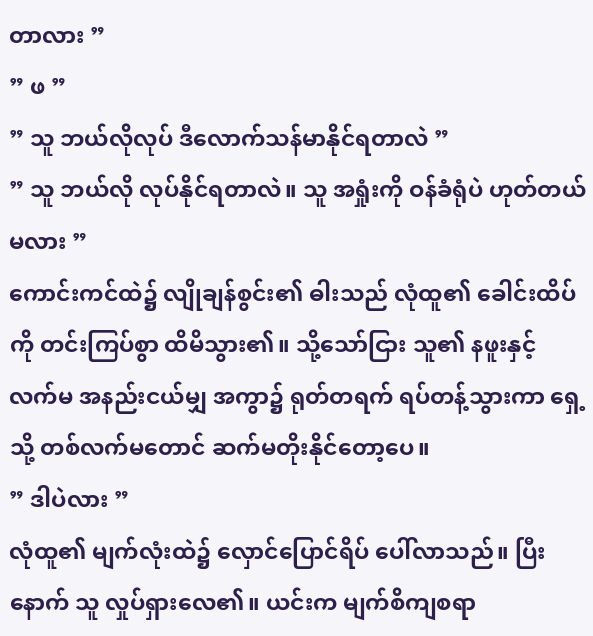တာလား ”
” ဖ ”
” သူ ဘယ်လိုလုပ် ဒီလောက်သန်မာနိုင်ရတာလဲ ”
” သူ ဘယ်လို လုပ်နိုင်ရတာလဲ။ သူ အရှုံးကို ဝန်ခံရုံပဲ ဟုတ်တယ်မလား ”
ကောင်းကင်ထဲ၌ လျိုချန်စွင်း၏ ဓါးသည် လုံထူ၏ ခေါင်းထိပ်ကို တင်းကြပ်စွာ ထိမိသွား၏။ သို့သော်ငြား သူ၏ နဖူးနှင့် လက်မ အနည်းငယ်မျှ အကွာ၌ ရုတ်တရက် ရပ်တန့်သွားကာ ရှေ့သို့ တစ်လက်မတောင် ဆက်မတိုးနိုင်တော့ပေ။
” ဒါပဲလား ”
လုံထူ၏ မျက်လုံးထဲ၌ လှောင်ပြောင်ရိပ် ပေါ်လာသည်။ ပြီးနောက် သူ လှုပ်ရှားလေ၏။ ယင်းက မျက်စိကျစရာ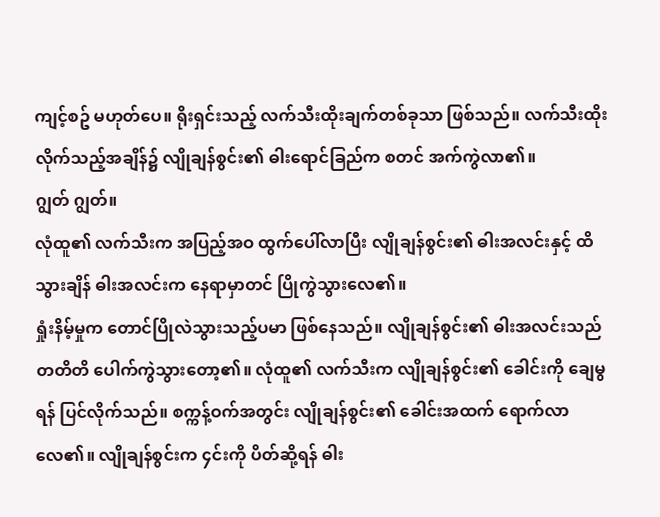ကျင့်စဥ် မဟုတ်ပေ။ ရိုးရှင်းသည့် လက်သီးထိုးချက်တစ်ခုသာ ဖြစ်သည်။ လက်သီးထိုးလိုက်သည့်အချိန်၌ လျိုချန်စွင်း၏ ဓါးရောင်ခြည်က စတင် အက်ကွဲလာ၏။
ဂျွတ် ဂျွတ်။
လုံထူ၏ လက်သီးက အပြည့်အဝ ထွက်ပေါ်လာပြီး လျိုချန်စွင်း၏ ဓါးအလင်းနှင့် ထိသွားချိန် ဓါးအလင်းက နေရာမှာတင် ပြိုကွဲသွားလေ၏။
ရှုံးနိမ့်မှုက တောင်ပြိုလဲသွားသည့်ပမာ ဖြစ်နေသည်။ လျိုချန်စွင်း၏ ဓါးအလင်းသည် တတိတိ ပေါက်ကွဲသွားတော့၏။ လုံထူ၏ လက်သီးက လျိုချန်စွင်း၏ ခေါင်းကို ချေမွရန် ပြင်လိုက်သည်။ စက္ကန့်ဝက်အတွင်း လျိုချန်စွင်း၏ ခေါင်းအထက် ရောက်လာလေ၏။ လျိုချန်စွင်းက ၄င်းကို ပိတ်ဆို့ရန် ဓါး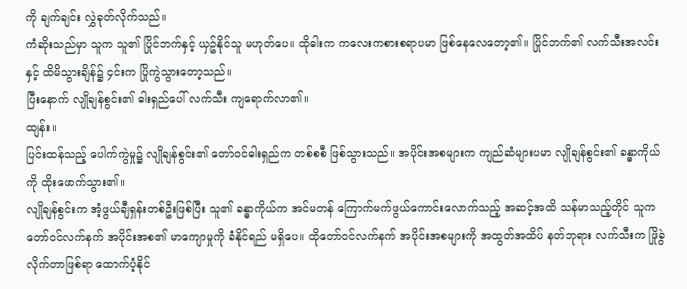ကို ချက်ချင်း လွှဲခုတ်လိုက်သည်။
ကံဆိုးသည်မှာ သူက သူ၏ ပြိုင်ဘက်နှင့် ယှဥ်နိုင်သူ မဟုတ်ပေ။ ထိုဓါးက ကလေးကစားစရာပမာ ဖြစ်နေလေတော့၏။ ပြိုင်ဘက်၏ လက်သီးအလင်းနှင့် ထိမိသွားချိန်၌ ၄င်းက ပြိုကွဲသွားတော့သည်။
ပြီးနောက် လျိုချန်စွင်း၏ ဓါးရှည်ပေါ် လက်သီး ကျရောက်လာ၏။
ထျန်း။
ပြင်းထန်သည့် ပေါက်ကွဲမှု၌ လျိုချန်စွင်း၏ တော်ဝင်ဓါးရှည်က တစ်စစီ ဖြစ်သွားသည်။ အပိုင်းအစများက ကျည်ဆံများပမာ လျိုချန်စွင်း၏ ခန္ဓာကိုယ်ကို ထိုးဖောက်သွား၏။
လျိုချန်စွင်းက အံ့ဖွယ်ချီရှန်းတစ်ဦးဖြစ်ပြီး သူ၏ ခန္ဓာကိုယ်က အင်မတန် ကြောက်မက်ဖွယ်ကောင်းလောက်သည့် အဆင့်အထိ သန်မာသည့်တိုင် သူက တော်ဝင်လက်နက် အပိုင်းအစ၏ မာကျောမှုကို ခံနိုင်ရည် မရှိပေ။ ထိုတော်ဝင်လက်နက် အပိုင်းအစများကို အထွတ်အထိပ် နတ်ဘုရား လက်သီးက ဖြိုခွဲလိုက်တာဖြစ်ရာ ထောက်ပံ့နိုင်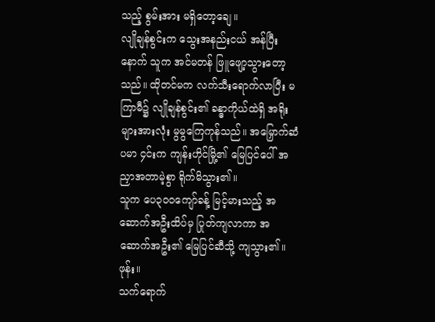သည့် စွမ်းအား မရှိတော့ချေ။
လျိုချန်စွင်းက သွေးအနည်းငယ် အန်ပြီးနောက် သူက အင်မတန် ဖြူဖျော့သွားတော့သည်။ ထိုတင်မက လက်သီးရောက်လာပြီး မကြာမီ၌ လျိုချန်စွင်း၏ ခန္ဓာကိုယ်ထဲရှိ အရိုးများအားလုံး မွမွကြေကုန်သည်။ အမြှောက်ဆံပမာ ၄င်းက ကျန်းဟိုင်မြို့၏ မြေပြင်ပေါ် အညှာအတာမဲ့စွာ ရိုက်မိသွား၏။
သူက ပေ၃၀၀ကျော်ခန့် မြင့်မားသည့် အဆောက်အဦးထိပ်မှ ပြုတ်ကျလာကာ အဆောက်အဦး၏ မြေပြင်ဆီသို့ ကျသွား၏။
ဖုန်း။
သက်ရောက်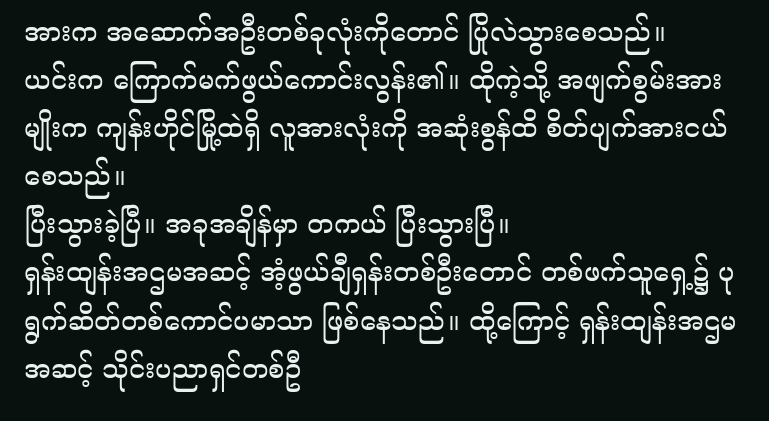အားက အဆောက်အဦးတစ်ခုလုံးကိုတောင် ပြိုလဲသွားစေသည်။
ယင်းက ကြောက်မက်ဖွယ်ကောင်းလွန်း၏။ ထိုကဲ့သို့ အဖျက်စွမ်းအားမျိုးက ကျန်းဟိုင်မြို့ထဲရှိ လူအားလုံးကို အဆုံးစွန်ထိ စိတ်ပျက်အားငယ်စေသည်။
ပြီးသွားခဲ့ပြီ။ အခုအချိန်မှာ တကယ် ပြီးသွားပြီ။
ရှန်းထျန်းအဌမအဆင့် အံ့ဖွယ်ချီရှန်းတစ်ဦးတောင် တစ်ဖက်သူရှေ့၌ ပုရွက်ဆိတ်တစ်ကောင်ပမာသာ ဖြစ်နေသည်။ ထို့ကြောင့် ရှန်းထျန်းအဌမအဆင့် သိုင်းပညာရှင်တစ်ဦ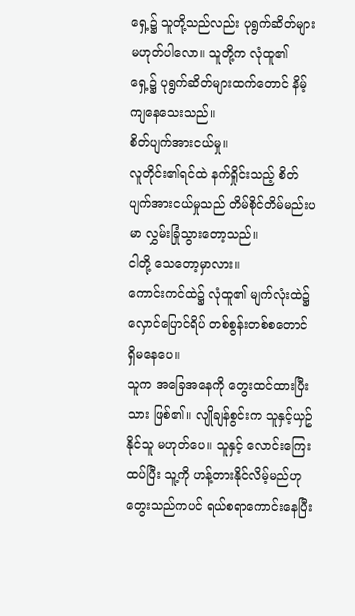ရှေ့၌ သူတို့သည်လည်း ပုရွက်ဆိတ်များ မဟုတ်ပါလော။ သူတို့က လုံထူ၏ ရှေ့၌ ပုရွက်ဆိတ်များထက်တောင် နိမ့်ကျနေသေးသည်။
စိတ်ပျက်အားငယ်မှု။
လူတိုင်း၏ရင်ထဲ နက်ရှိုင်းသည့် စိတ်ပျက်အားငယ်မှုသည် တိမ်စိုင်တိမ်မည်းပမာ လွှမ်းခြုံသွားတော့သည်။
ငါတို့ သေတော့မှာလား။
ကောင်းကင်ထဲ၌ လုံထူ၏ မျက်လုံးထဲ၌ လှောင်ပြောင်ရိပ် တစ်စွန်းတစ်စတောင် ရှိမနေပေ။
သူက အခြေအနေကို တွေးထင်ထားပြီးသား ဖြစ်၏။ လျိုချန်စွင်းက သူနှင့်ယှဥ်နိုင်သူ မဟုတ်ပေ။ သူနှင့် လောင်းကြေးထပ်ပြီး သူ့ကို ဟန့်တားနိုင်လိမ့်မည်ဟု တွေးသည်ကပင် ရယ်စရာကောင်းနေပြီး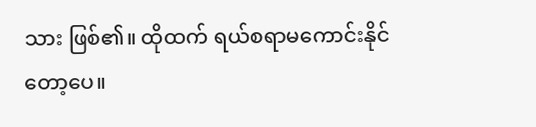သား ဖြစ်၏။ ထိုထက် ရယ်စရာမကောင်းနိုင်တော့ပေ။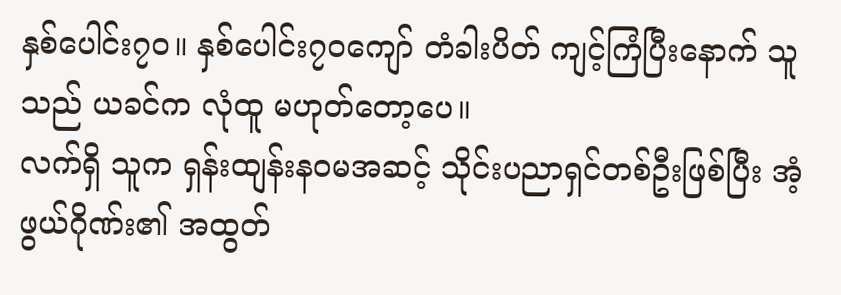နှစ်ပေါင်း၇၀။ နှစ်ပေါင်း၇၀ကျော် တံခါးပိတ် ကျင့်ကြံပြီးနောက် သူသည် ယခင်က လုံထူ မဟုတ်တော့ပေ။
လက်ရှိ သူက ရှန်းထျန်းနဝမအဆင့် သိုင်းပညာရှင်တစ်ဦးဖြစ်ပြီး အံ့ဖွယ်ဂိုဏ်း၏ အထွတ်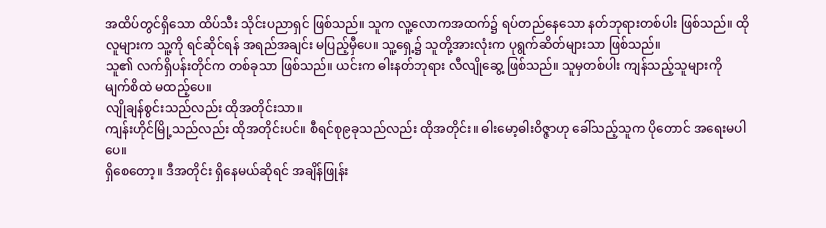အထိပ်တွင်ရှိသော ထိပ်သီး သိုင်းပညာရှင် ဖြစ်သည်။ သူက လူ့လောကအထက်၌ ရပ်တည်နေသော နတ်ဘုရားတစ်ပါး ဖြစ်သည်။ ထိုလူများက သူ့ကို ရင်ဆိုင်ရန် အရည်အချင်း မပြည့်မှီပေ။ သူ့ရှေ့၌ သူတို့အားလုံးက ပုရွက်ဆိတ်များသာ ဖြစ်သည်။
သူ၏ လက်ရှိပန်းတိုင်က တစ်ခုသာ ဖြစ်သည်။ ယင်းက ဓါးနတ်ဘုရား လီလျိုဆွေ့ ဖြစ်သည်။ သူမှတစ်ပါး ကျန်သည့်သူများကို မျက်စိထဲ မထည့်ပေ။
လျိုချန်စွင်းသည်လည်း ထိုအတိုင်းသာ။
ကျန်းဟိုင်မြို့သည်လည်း ထိုအတိုင်းပင်။ စီရင်စု၉ခုသည်လည်း ထိုအတိုင်း။ ဓါးမော့ဓါးဝိဇ္ဇာဟု ခေါ်သည့်သူက ပိုတောင် အရေးမပါပေ။
ရှိစေတော့။ ဒီအတိုင်း ရှိနေမယ်ဆိုရင် အချိန်ဖြုန်း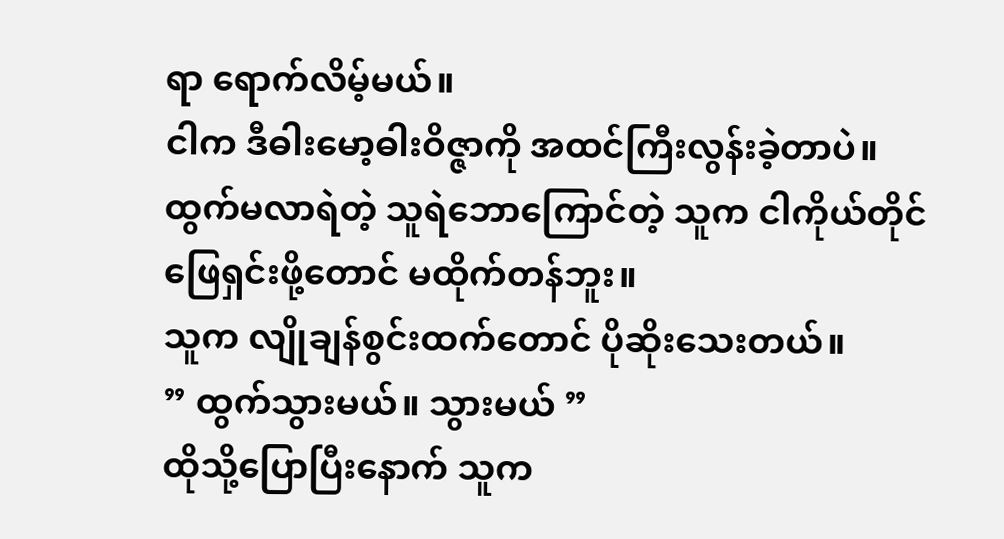ရာ ရောက်လိမ့်မယ်။
ငါက ဒီဓါးမော့ဓါးဝိဇ္ဇာကို အထင်ကြီးလွန်းခဲ့တာပဲ။
ထွက်မလာရဲတဲ့ သူရဲဘောကြောင်တဲ့ သူက ငါကိုယ်တိုင် ဖြေရှင်းဖို့တောင် မထိုက်တန်ဘူး။
သူက လျိုချန်စွင်းထက်တောင် ပိုဆိုးသေးတယ်။
” ထွက်သွားမယ်။ သွားမယ် ”
ထိုသို့ပြောပြီးနောက် သူက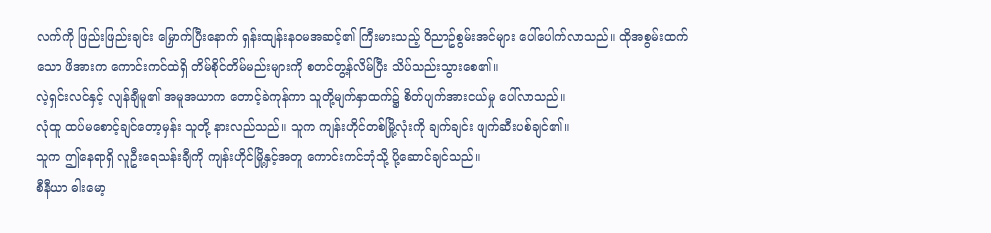လက်ကို ဖြည်းဖြည်းချင်း မြှောက်ပြီးနောက် ရှန်းထျန်းနဝမအဆင့်၏ ကြီးမားသည့် ဝိညာဥ်စွမ်းအင်များ ပေါ်ပေါက်လာသည်။ ထိုအစွမ်းထက်သော ဖိအားက ကောင်းကင်ထဲရှိ တိမ်စိုင်တိမ်မည်းများကို စတင်တွ့န်လိမ်ပြီး သိပ်သည်းသွားစေ၏။
လဲ့ရှင်းလင်နှင့် လျန်ချီမူ၏ အမူအယာက တောင့်ခဲကုန်ကာ သူတို့မျက်နှာထက်၌ စိတ်ပျက်အားငယ်မှု ပေါ်လာသည်။
လုံထူ ထပ်မစောင့်ချင်တော့မှန်း သူတို့ နားလည်သည်။ သူက ကျန်းဟိုင်တစ်မြို့လုံးကို ချက်ချင်း ဖျက်ဆီးပစ်ချင်၏။
သူက ဤနေရာရှိ လူဦးရေသန်းချီကို ကျန်းဟိုင်မြို့နှင့်အတူ ကောင်းကင်ဘုံသို့ ပို့ဆောင်ချင်သည်။
စီနီယာ ဓါးမော့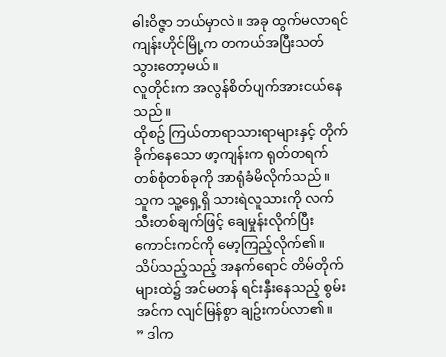ဓါးဝိဇ္ဇာ ဘယ်မှာလဲ။ အခု ထွက်မလာရင် ကျန်းဟိုင်မြို့က တကယ်အပြီးသတ်သွားတော့မယ်။
လူတိုင်းက အလွန်စိတ်ပျက်အားငယ်နေသည်။
ထိုစဥ် ကြယ်တာရာသားရာများနှင့် တိုက်ခိုက်နေသော ဖာ့ကျန်းက ရုတ်တရက် တစ်စုံတစ်ခုကို အာရုံခံမိလိုက်သည်။
သူက သူ့ရှေ့ရှိ သားရဲလူသားကို လက်သီးတစ်ချက်ဖြင့် ချေမှုန်းလိုက်ပြီး ကောင်းကင်ကို မော့ကြည့်လိုက်၏။
သိပ်သည့်သည့် အနက်ရောင် တိမ်တိုက်များထဲ၌ အင်မတန် ရင်းနှီးနေသည့် စွမ်းအင်က လျင်မြန်စွာ ချဥ်းကပ်လာ၏။
” ဒါက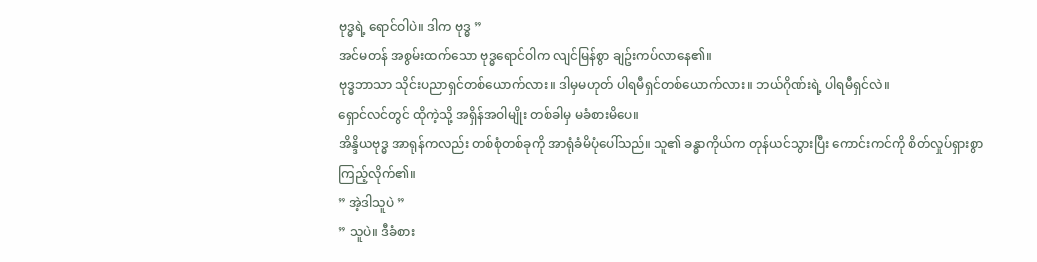ဗုဒ္ဓရဲ့ ရောင်ဝါပဲ။ ဒါက ဗုဒ္ဓ ”
အင်မတန် အစွမ်းထက်သော ဗုဒ္ဓရောင်ဝါက လျင်မြန်စွာ ချဥ်းကပ်လာနေ၏။
ဗုဒ္ဓဘာသာ သိုင်းပညာရှင်တစ်ယောက်လား။ ဒါမှမဟုတ် ပါရမီရှင်တစ်ယောက်လား။ ဘယ်ဂိုဏ်းရဲ့ ပါရမီရှင်လဲ။
ရှောင်လင်တွင် ထိုကဲ့သို့ အရှိန်အဝါမျိုး တစ်ခါမှ မခံစားမိပေ။
အိန္ဒိယဗုဒ္ဓ အာရုန်ကလည်း တစ်စုံတစ်ခုကို အာရုံခံမိပုံပေါ်သည်။ သူ၏ ခန္ဓာကိုယ်က တုန်ယင်သွားပြီး ကောင်းကင်ကို စိတ်လှုပ်ရှားစွာ ကြည့်လိုက်၏။
” အဲ့ဒါသူပဲ ”
” သူပဲ။ ဒီခံစား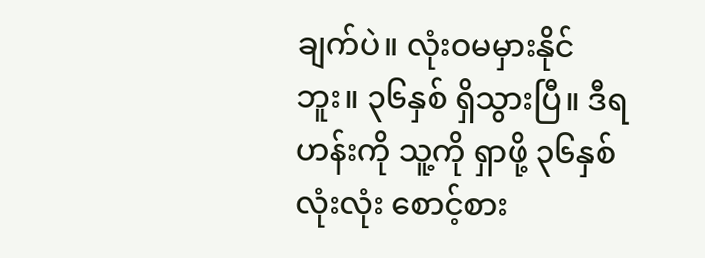ချက်ပဲ။ လုံးဝမမှားနိုင်ဘူး။ ၃၆နှစ် ရှိသွားပြီ။ ဒီရဟန်းကို သူ့ကို ရှာဖို့ ၃၆နှစ်လုံးလုံး စောင့်စား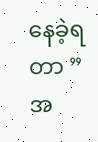နေခဲ့ရတာ ”
အ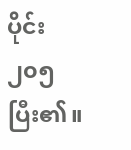ပိုင်း ၂၀၅ ပြီး၏။